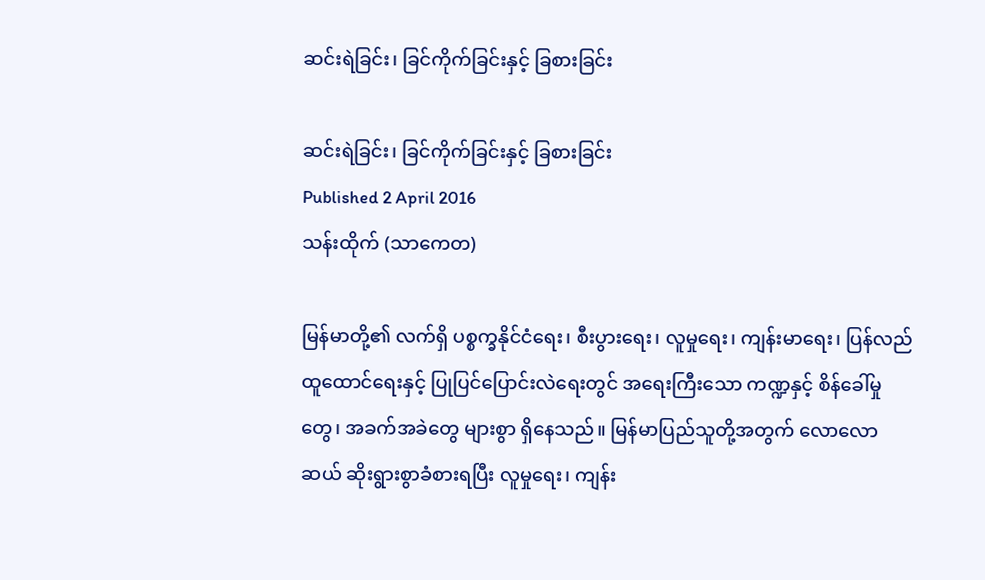ဆင်းရဲခြင်း၊ ခြင်ကိုက်ခြင်းနှင့် ခြစားခြင်း

ဆင်းရဲခြင်း၊ ခြင်ကိုက်ခြင်းနှင့် ခြစားခြင်း
Published 2 April 2016
သန်းထိုက် (သာကေတ)

မြန်မာတို့၏ လက်ရှိ ပစ္စက္ခနိုင်ငံရေး၊ စီးပွားရေး၊ လူမှုရေး၊ ကျန်းမာရေး၊ ပြန်လည်ထူထောင်ရေးနှင့် ပြုပြင်ပြောင်းလဲရေးတွင် အရေးကြီးသော ကဏ္ဍနှင့် စိန်ခေါ်မှုတွေ၊ အခက်အခဲတွေ များစွာ ရှိနေသည်။ မြန်မာပြည်သူတို့အတွက် လောလောဆယ် ဆိုးရွားစွာခံစားရပြီး လူမှုရေး၊ ကျန်း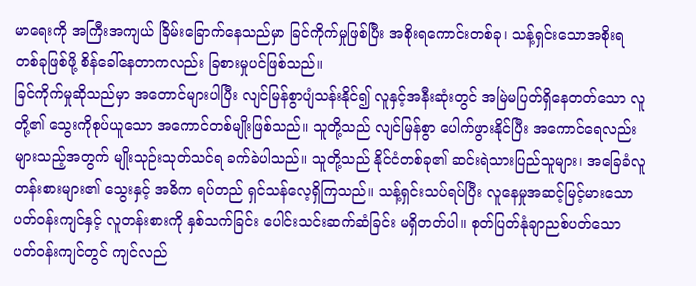မာရေးကို အကြီးအကျယ် ခြိမ်းခြောက်နေသည်မှာ ခြင်ကိုက်မှုဖြစ်ပြီး အစိုးရကောင်းတစ်ခု၊ သန့်ရှင်းသောအစိုးရ  တစ်ခုဖြစ်ဖို့ စိန်ခေါ်နေတာကလည်း ခြစားမှုပင်ဖြစ်သည်။
ခြင်ကိုက်မှုဆိုသည်မှာ အတောင်များပါပြီး လျင်မြန်စွာပျံသန်းနိုင်၍ လူနှင့်အနီးဆုံးတွင် အမြဲမပြတ်ရှိနေတတ်သော လူတို့၏ သွေးကိုစုပ်ယူသော အကောင်တစ်မျိုးဖြစ်သည်။ သူတို့သည် လျင်မြန်စွာ ပေါက်ဖွားနိုင်ပြီး အကောင်ရေလည်း များသည့်အတွက် မျိုးသုဉ်းသုတ်သင်ရ ခက်ခဲပါသည်။ သူတို့သည် နိုင်ငံတစ်ခု၏ ဆင်းရဲသားပြည်သူများ၊ အခြေခံလူတန်းစားများ၏ သွေးနှင့် အဓိက ရပ်တည် ရှင်သန်လေ့ရှိကြသည်။ သန့်ရှင်းသပ်ရပ်ပြီး လူနေမှုအဆင့်မြင့်မားသော ပတ်ဝန်းကျင်နှင့် လူတန်းစားကို နှစ်သက်ခြင်း ပေါင်းသင်းဆက်ဆံခြင်း မရှိတတ်ပါ။ စုတ်ပြတ်နုံချာညစ်ပတ်သော ပတ်ဝန်းကျင်တွင် ကျင်လည်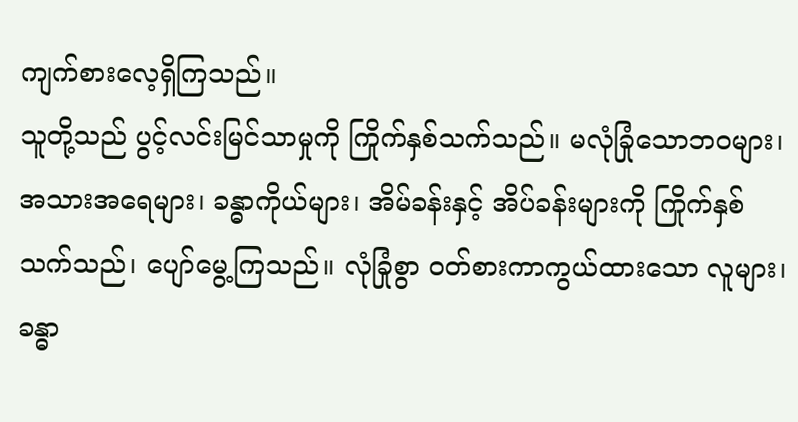ကျက်စားလေ့ရှိကြသည်။
သူတို့သည် ပွင့်လင်းမြင်သာမှုကို ကြိုက်နှစ်သက်သည်။ မလုံခြုံသောဘဝများ၊ အသားအရေများ၊ ခန္ဓာကိုယ်များ၊ အိမ်ခန်းနှင့် အိပ်ခန်းများကို ကြိုက်နှစ်သက်သည်၊ ပျော်မွေ့ကြသည်။ လုံခြုံစွာ ဝတ်စားကာကွယ်ထားသော လူများ၊ ခန္ဓာ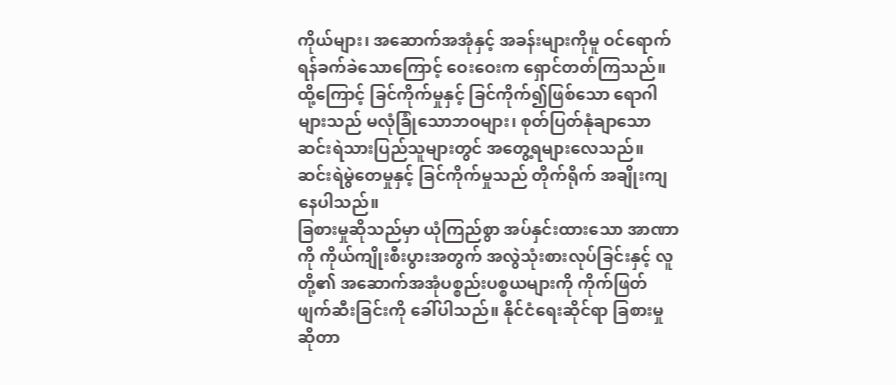ကိုယ်များ၊ အဆောက်အအုံနှင့် အခန်းများကိုမူ ဝင်ရောက်ရန်ခက်ခဲသောကြောင့် ဝေးဝေးက ရှောင်တတ်ကြသည်။ ထို့ကြောင့် ခြင်ကိုက်မှုနှင့် ခြင်ကိုက်၍ဖြစ်သော ရောဂါများသည် မလုံခြုံသောဘဝများ၊ စုတ်ပြတ်နုံချာသော ဆင်းရဲသားပြည်သူများတွင် အတွေ့ရများလေသည်။ ဆင်းရဲမွဲတေမှုနှင့် ခြင်ကိုက်မှုသည် တိုက်ရိုက် အချိုးကျနေပါသည်။
ခြစားမှုဆိုသည်မှာ ယုံကြည်စွာ အပ်နှင်းထားသော အာဏာကို ကိုယ်ကျိုးစီးပွားအတွက် အလွဲသုံးစားလုပ်ခြင်းနှင့် လူတို့၏ အဆောက်အအုံပစ္စည်းပစ္စယများကို ကိုက်ဖြတ် ဖျက်ဆီးခြင်းကို ခေါ်ပါသည်။ နိုင်ငံရေးဆိုင်ရာ ခြစားမှုဆိုတာ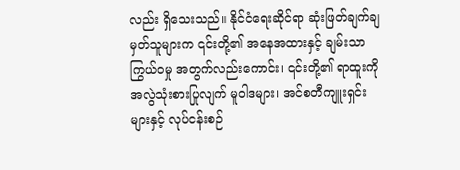လည်း ရှိသေးသည်။ နိုင်ငံရေးဆိုင်ရာ ဆုံးဖြတ်ချက်ချမှတ်သူများက ၎င်းတို့၏ အနေအထားနှင့် ချမ်းသာကြွယ်ဝမှု အတွက်လည်းကောင်း၊ ၎င်းတို့၏ ရာထူးကို အလွဲသုံးစားပြုလျက် မူဝါဒများ၊ အင်စတီကျူးရှင်းများနှင့် လုပ်ငန်းစဉ်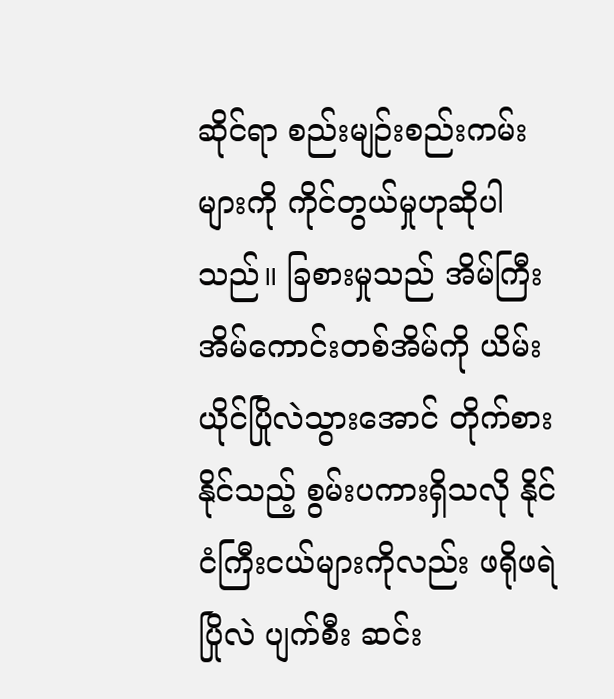ဆိုင်ရာ စည်းမျဉ်းစည်းကမ်းများကို ကိုင်တွယ်မှုဟုဆိုပါသည်။ ခြစားမှုသည် အိမ်ကြီးအိမ်ကောင်းတစ်အိမ်ကို ယိမ်းယိုင်ပြိုလဲသွားအောင် တိုက်စားနိုင်သည့် စွမ်းပကားရှိသလို နိုင်ငံကြီးငယ်များကိုလည်း ဖရိုဖရဲ ပြိုလဲ ပျက်စီး ဆင်း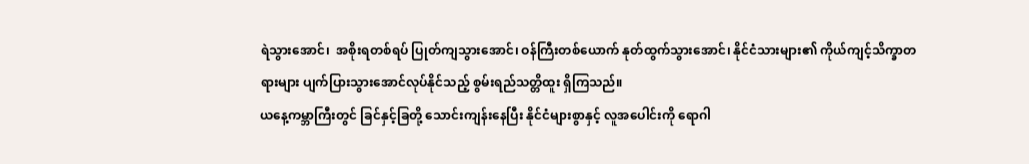ရဲသွားအောင်၊  အစိုးရတစ်ရပ် ပြုတ်ကျသွားအောင်၊ ဝန်ကြီးတစ်ယောက် နုတ်ထွက်သွားအောင်၊ နိုင်ငံသားများ၏ ကိုယ်ကျင့်သိက္ခာတရားများ ပျက်ပြားသွားအောင်လုပ်နိုင်သည့် စွမ်းရည်သတ္တိထူး ရှိကြသည်။
ယနေ့ကမ္ဘာကြီးတွင် ခြင်နှင့်ခြတို့ သောင်းကျန်းနေပြီး နိုင်ငံများစွာနှင့် လူအပေါင်းကို ရောဂါ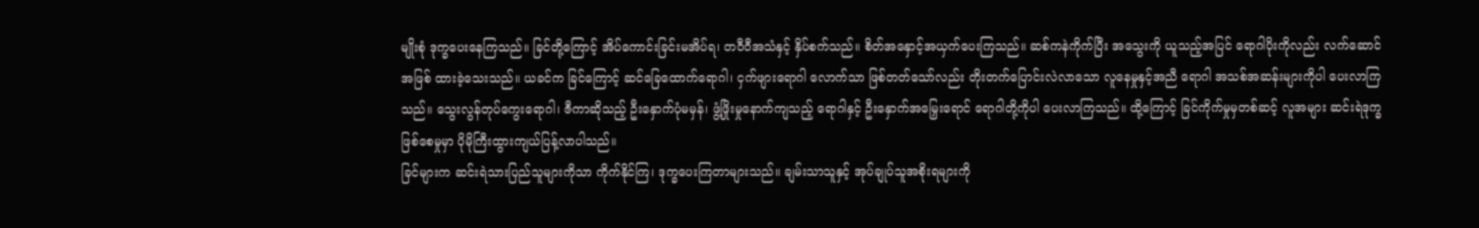မျိုးစုံ ဒုက္ခပေးနေကြသည်။ ခြင်တို့ကြောင့် အိပ်ကောင်းခြင်းမအိပ်ရ၊ တဝီဝီအသံနှင့် နှိပ်စက်သည်။ စိတ်အနှောင့်အယှက်ပေးကြသည်။ ဆစ်ကနဲကိုက်ပြီး အသွေးကို ယူသည့်အပြင် ရောဂါပိုးကိုလည်း လက်ဆောင်အဖြစ် ထားခဲ့သေးသည်။ ယခင်က ခြင်ကြောင့် ဆင်ခြေထောက်ရောဂါ၊ ငှက်ဖျားရောဂါ လောက်သာ ဖြစ်တတ်သော်လည်း တိုးတက်ပြောင်းလဲလာသော လူနေမှုနှင့်အညီ ရောဂါ အသစ်အဆန်းများကိုပါ ပေးလာကြသည်။ သွေးလွန်တုပ်ကွေးရောဂါ၊ ဇီကာဆိုသည့် ဦးနှောက်ပုံမမှန်၊ ဖွံ့ဖြိုးမှုနောက်ကျသည့် ရောဂါနှင့် ဦးနှောက်အမြှေးရောင် ရောဂါတို့ကိုပါ ပေးလာကြသည်။ ထို့ကြောင့် ခြင်ကိုက်မှုမှတစ်ဆင့် လူအများ ဆင်းရဲဒုက္ခဖြစ်စေမှုမှာ ပိုမိုကြီးထွားကျယ်ပြန့်လာပါသည်။
ခြင်များက ဆင်းရဲသားပြည်သူများကိုသာ ကိုက်နိုင်ကြ၊ ဒုက္ခပေးကြတာများသည်။ ချမ်းသာသူနှင့် အုပ်ချုပ်သူအစိုးရများကို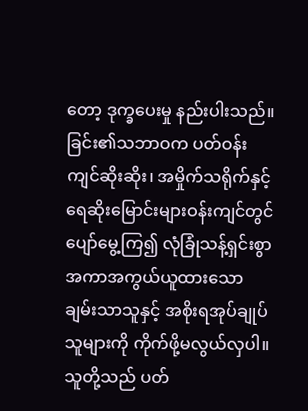တော့ ဒုက္ခပေးမှု နည်းပါးသည်။ ခြင်း၏သဘာဝက ပတ်ဝန်းကျင်ဆိုးဆိုး၊ အမှိုက်သရိုက်နှင့် ရေဆိုးမြောင်းများဝန်းကျင်တွင် ပျော်မွေ့ကြ၍ လုံခြုံသန့်ရှင်းစွာ အကာအကွယ်ယူထားသော ချမ်းသာသူနှင့် အစိုးရအုပ်ချုပ်သူများကို ကိုက်ဖို့မလွယ်လှပါ။ သူတို့သည် ပတ်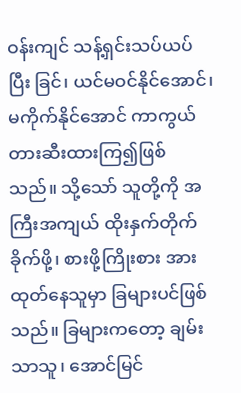ဝန်းကျင် သန့်ရှင်းသပ်ယပ်ပြီး ခြင်၊ ယင်မဝင်နိုင်အောင်၊ မကိုက်နိုင်အောင် ကာကွယ်တားဆီးထားကြ၍ဖြစ်သည်။ သို့သော် သူတို့ကို အကြီးအကျယ် ထိုးနှက်တိုက်ခိုက်ဖို့၊ စားဖို့ကြိုးစား အားထုတ်နေသူမှာ ခြများပင်ဖြစ်သည်။ ခြများကတော့ ချမ်းသာသူ၊ အောင်မြင်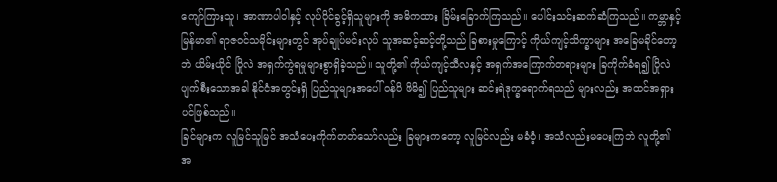ကျော်ကြားသူ၊ အာဏာပါဝါနှင့် လုပ်ပိုင်ခွင့်ရှိသူများကို အဓိကထား ခြိမ်းခြောက်ကြသည်။ ပေါင်းသင်းဆက်ဆံကြသည်။ ကမ္ဘာနှင့်မြန်မာ၏ ရာဇဝင်သမိုင်းများတွင် အုပ်ချုပ်မင်းလုပ် သူအဆင့်ဆင့်တို့သည် ခြစားမှုကြောင့် ကိုယ်ကျင့်သိက္ခာများ အခြေမခိုင်တော့ဘဲ ယိမ်းယိုင် ပြိုလဲ အရှက်ကွဲရမှုများစွာရှိခဲ့သည်။ သူတို့၏ ကိုယ်ကျင့်သီလနှင့် အရှက်အကြောက်တရားများ ခြကိုက်ခံရ၍ ပြိုလဲပျက်စီးသောအခါ နိုင်ငံအတွင်းရှိ ပြည်သူများအပေါ် ဝန်ပိ ဖိမိ၍ ပြည်သူများ ဆင်းရဲဒုက္ခရောက်ရသည် များလည်း အထင်အရှားပင်ဖြစ်သည်။
ခြင်များက လူမြင်သူမြင် အသံပေးကိုက်တတ်သော်လည်း ခြများကတော့ လူမြင်လည်း မခံဝံ့၊ အသံလည်းမပေးကြဘဲ လူတို့၏ အ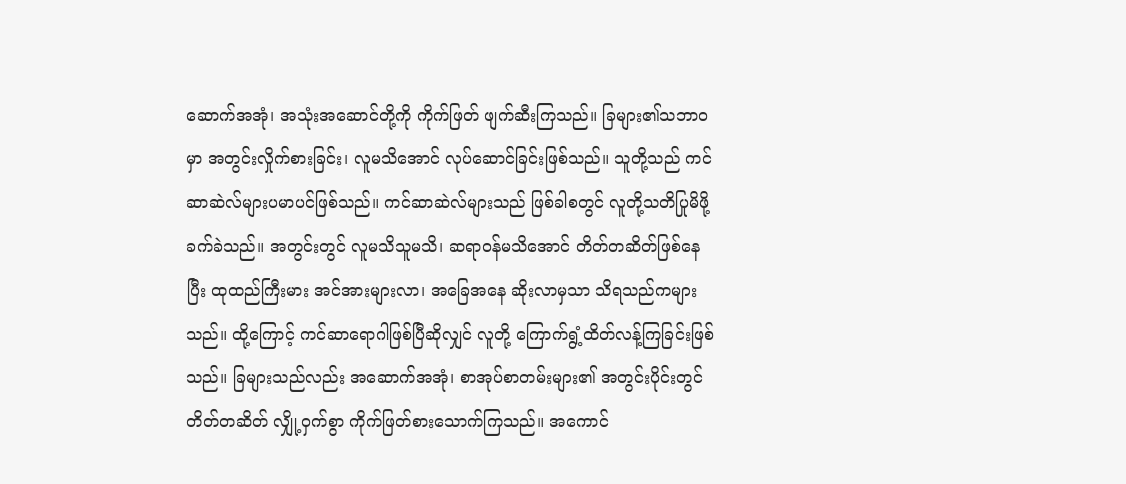ဆောက်အအုံ၊ အသုံးအဆောင်တို့ကို ကိုက်ဖြတ် ဖျက်ဆီးကြသည်။ ခြများ၏သဘာဝမှာ အတွင်းလှိုက်စားခြင်း၊ လူမသိအောင် လုပ်ဆောင်ခြင်းဖြစ်သည်။ သူတို့သည် ကင်ဆာဆဲလ်များပမာပင်ဖြစ်သည်။ ကင်ဆာဆဲလ်များသည် ဖြစ်ခါစတွင် လူတို့သတိပြုမိဖို့ ခက်ခဲသည်။ အတွင်းတွင် လူမသိသူမသိ၊ ဆရာဝန်မသိအောင် တိတ်တဆိတ်ဖြစ်နေပြီး ထုထည်ကြီးမား အင်အားများလာ၊ အခြေအနေ ဆိုးလာမှသာ သိရသည်ကများသည်။ ထို့ကြောင့် ကင်ဆာရောဂါဖြစ်ပြီဆိုလျှင် လူတို့ ကြောက်ရွံ့ထိတ်လန့်ကြခြင်းဖြစ်သည်။ ခြများသည်လည်း အဆောက်အအုံ၊ စာအုပ်စာတမ်းများ၏ အတွင်းပိုင်းတွင် တိတ်တဆိတ် လျှို့ဝှက်စွာ ကိုက်ဖြတ်စားသောက်ကြသည်။ အကောင်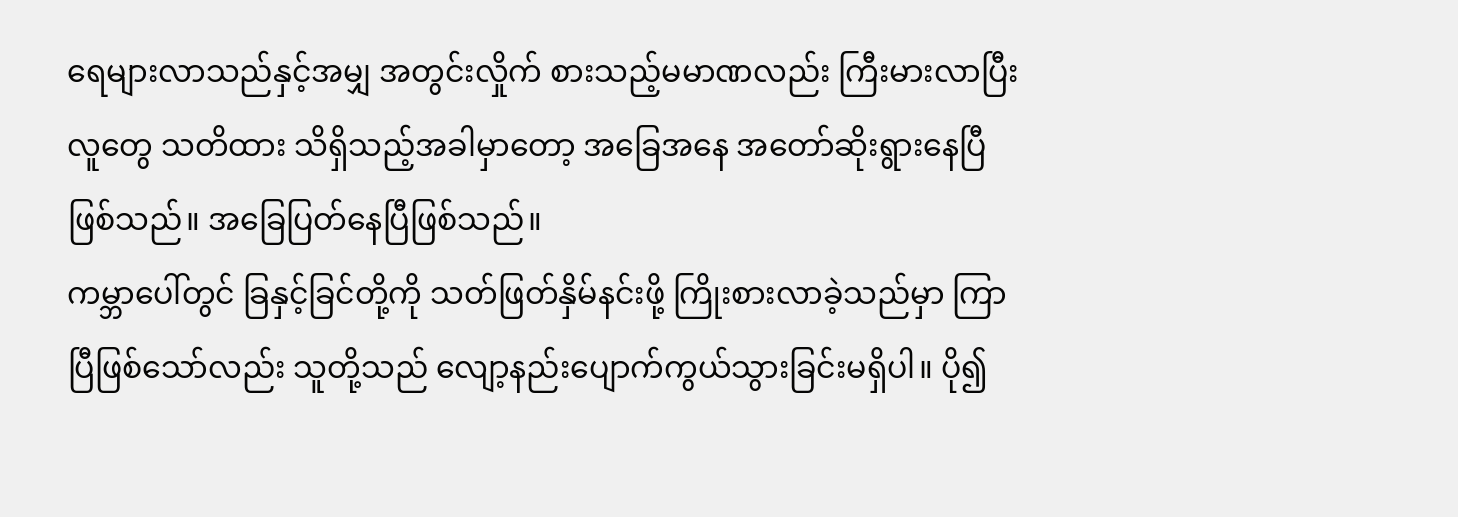ရေများလာသည်နှင့်အမျှ အတွင်းလှိုက် စားသည့်မမာဏလည်း ကြီးမားလာပြီး လူတွေ သတိထား သိရှိသည့်အခါမှာတော့ အခြေအနေ အတော်ဆိုးရွားနေပြီဖြစ်သည်။ အခြေပြတ်နေပြီဖြစ်သည်။
ကမ္ဘာပေါ်တွင် ခြနှင့်ခြင်တို့ကို သတ်ဖြတ်နှိမ်နင်းဖို့ ကြိုးစားလာခဲ့သည်မှာ ကြာပြီဖြစ်သော်လည်း သူတို့သည် လျော့နည်းပျောက်ကွယ်သွားခြင်းမရှိပါ။ ပို၍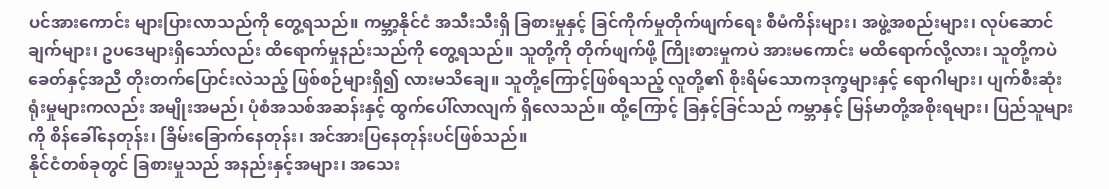ပင်အားကောင်း များပြားလာသည်ကို တွေ့ရသည်။ ကမ္ဘာ့နိုင်ငံ အသီးသီးရှိ ခြစားမှုနှင့် ခြင်ကိုက်မှုတိုက်ဖျက်ရေး စီမံကိန်းများ၊ အဖွဲ့အစည်းများ၊ လုပ်ဆောင်ချက်များ၊ ဥပဒေများရှိသော်လည်း ထိရောက်မှုနည်းသည်ကို တွေ့ရသည်။ သူတို့ကို တိုက်ဖျက်ဖို့ ကြိုးစားမှုကပဲ အားမကောင်း မထိရောက်လို့လား၊ သူတို့ကပဲ ခေတ်နှင့်အညီ တိုးတက်ပြောင်းလဲသည့် ဖြစ်စဉ်များရှိ၍ လားမသိချေ။ သူတို့ကြောင့်ဖြစ်ရသည့် လူတို့၏ စိုးရိမ်သောကဒုက္ခများနှင့် ရောဂါများ၊ ပျက်စီးဆုံးရုံးမှုများကလည်း အမျိုးအမည်၊ ပုံစံအသစ်အဆန်းနှင့် ထွက်ပေါ်လာလျက် ရှိလေသည်။ ထို့ကြောင့် ခြနှင့်ခြင်သည် ကမ္ဘာနှင့် မြန်မာတို့အစိုးရများ၊ ပြည်သူများကို စိန်ခေါ်နေတုန်း၊ ခြိမ်းခြောက်နေတုန်း၊ အင်အားပြနေတုန်းပင်ဖြစ်သည်။
နိုင်ငံတစ်ခုတွင် ခြစားမှုသည် အနည်းနှင့်အများ၊ အသေး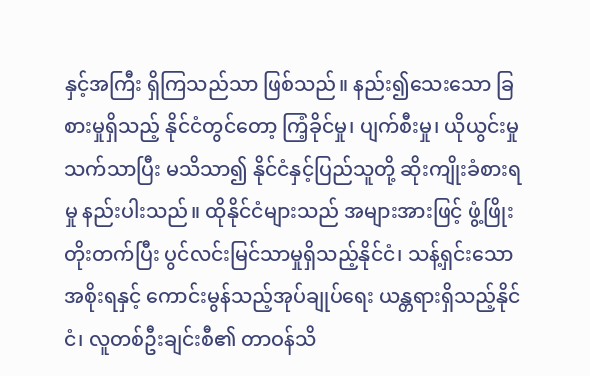နှင့်အကြီး ရှိကြသည်သာ ဖြစ်သည်။ နည်း၍သေးသော ခြစားမှုရှိသည့် နိုင်ငံတွင်တော့ ကြံ့ခိုင်မှု၊ ပျက်စီးမှု၊ ယိုယွင်းမှုသက်သာပြီး မသိသာ၍ နိုင်ငံနှင့်ပြည်သူတို့ ဆိုးကျိုးခံစားရမှု နည်းပါးသည်။ ထိုနိုင်ငံများသည် အများအားဖြင့် ဖွံ့ဖြိုးတိုးတက်ပြီး ပွင်လင်းမြင်သာမှုရှိသည့်နိုင်ငံ၊ သန့်ရှင်းသော အစိုးရနှင့် ကောင်းမွန်သည့်အုပ်ချုပ်ရေး ယန္တရားရှိသည့်နိုင်ငံ၊ လူတစ်ဦးချင်းစီ၏ တာဝန်သိ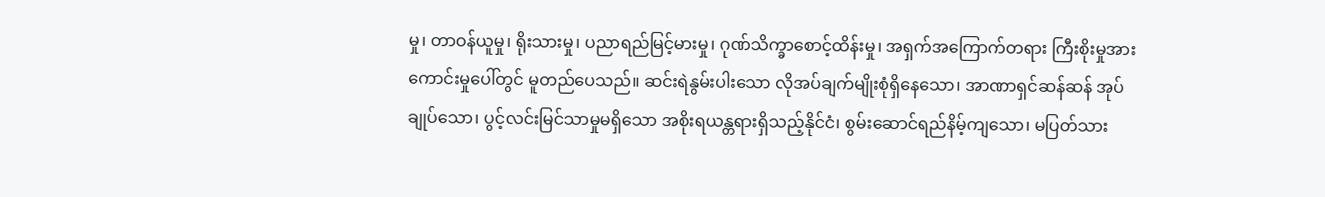မှု၊ တာဝန်ယူမှု၊ ရိုးသားမှု၊ ပညာရည်မြင့်မားမှု၊ ဂုဏ်သိက္ခာစောင့်ထိန်းမှု၊ အရှက်အကြောက်တရား ကြီးစိုးမှုအားကောင်းမှုပေါ်တွင် မူတည်ပေသည်။ ဆင်းရဲနွမ်းပါးသော လိုအပ်ချက်မျိုးစုံရှိနေသော၊ အာဏာရှင်ဆန်ဆန် အုပ်ချုပ်သော၊ ပွင့်လင်းမြင်သာမှုမရှိသော အစိုးရယန္တရားရှိသည့်နိုင်ငံ၊ စွမ်းဆောင်ရည်နိမ့်ကျသော၊ မပြတ်သား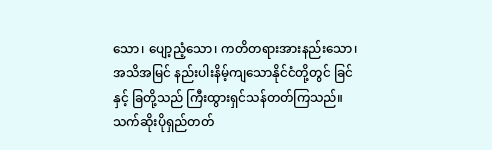သော၊ ပျော့ညံ့သော၊ ကတိတရားအားနည်းသော၊ အသိအမြင် နည်းပါးနိမ့်ကျသောနိုင်ငံတို့တွင် ခြင်နှင့် ခြတို့သည် ကြီးထွားရှင်သန်တတ်ကြသည်။ သက်ဆိုးပိုရှည်တတ်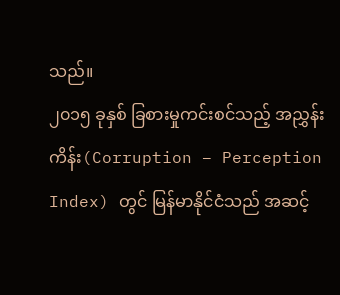သည်။
၂၀၁၅ ခုနှစ် ခြစားမှုကင်းစင်သည့် အညွှန်းကိန်း(Corruption – Perception Index) တွင် မြန်မာနိုင်ငံသည် အဆင့်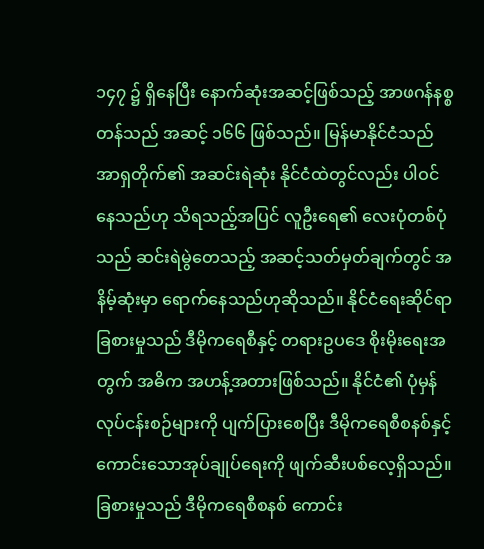၁၄၇ ၌ ရှိနေပြီး နောက်ဆုံးအဆင့်ဖြစ်သည့် အာဖဂန်နစ္စတန်သည် အဆင့် ၁၆၆ ဖြစ်သည်။ မြန်မာနိုင်ငံသည် အာရှတိုက်၏ အဆင်းရဲဆုံး နိုင်ငံထဲတွင်လည်း ပါဝင်နေသည်ဟု သိရသည့်အပြင် လူဦးရေ၏ လေးပုံတစ်ပုံသည် ဆင်းရဲမွဲတေသည့် အဆင့်သတ်မှတ်ချက်တွင် အနိမ့်ဆုံးမှာ ရောက်နေသည်ဟုဆိုသည်။ နိုင်ငံရေးဆိုင်ရာ ခြစားမှုသည် ဒီမိုကရေစီနှင့် တရားဥပဒေ စိုးမိုးရေးအတွက် အဓိက အဟန့်အတားဖြစ်သည်။ နိုင်ငံ၏ ပုံမှန်လုပ်ငန်းစဉ်များကို ပျက်ပြားစေပြီး ဒီမိုကရေစီစနစ်နှင့် ကောင်းသောအုပ်ချုပ်ရေးကို ဖျက်ဆီးပစ်လေ့ရှိသည်။ ခြစားမှုသည် ဒီမိုကရေစီစနစ် ကောင်း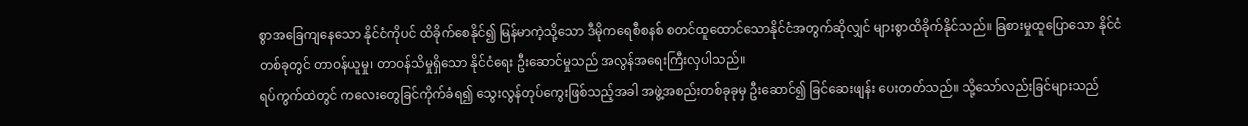စွာအခြေကျနေသော နိုင်ငံကိုပင် ထိခိုက်စေနိုင်၍ မြန်မာကဲ့သို့သော ဒီမိုကရေစီစနစ် စတင်ထူထောင်သောနိုင်ငံအတွက်ဆိုလျှင် များစွာထိခိုက်နိုင်သည်။ ခြစားမှုထူပြောသော နိုင်ငံတစ်ခုတွင် တာဝန်ယူမှု၊ တာဝန်သိမှုရှိသော နိုင်ငံရေး ဦးဆောင်မှုသည် အလွန်အရေးကြီးလှပါသည်။
ရပ်ကွက်ထဲတွင် ကလေးတွေခြင်ကိုက်ခံရ၍ သွေးလွန်တုပ်ကွေးဖြစ်သည့်အခါ အဖွဲ့အစည်းတစ်ခုခုမှ ဦးဆောင်၍ ခြင်ဆေးဖျန်း ပေးတတ်သည်။ သို့သော်လည်းခြင်များသည်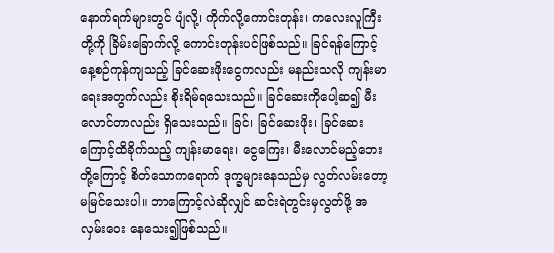နောက်ရက်များတွင် ပျံလို့၊ ကိုက်လို့ကောင်းတုန်း၊ ကလေးလူကြီးတို့ကို ခြိမ်းခြောက်လို့ ကောင်းတုန်းပင်ဖြစ်သည်။ ခြင်ရန်ကြောင့် နေ့စဉ်ကုန်ကျသည့် ခြင်ဆေးဖိုးငွေကလည်း မနည်းသလို ကျန်းမာရေးအတွက်လည်း စိုးရိမ်ရသေးသည်။ ခြင်ဆေးကိုပေါ့ဆ၍ မီးလောင်တာလည်း ရှိသေးသည်။ ခြင်၊ ခြင်ဆေးဖိုး၊ ခြင်ဆေးကြောင့်ထိခိုက်သည့် ကျန်းမာရေး၊ ငွေကြေး၊ မီးလောင်မည့်ဘေးတို့ကြောင့် စိတ်သောကရောက် ဒုက္ခများနေသည်မှ လွတ်လမ်းတော့မမြင်သေးပါ။ ဘာကြောင့်လဲဆိုလျှင် ဆင်းရဲတွင်းမှလွတ်ဖို့ အလှမ်းဝေး နေသေး၍ဖြစ်သည်။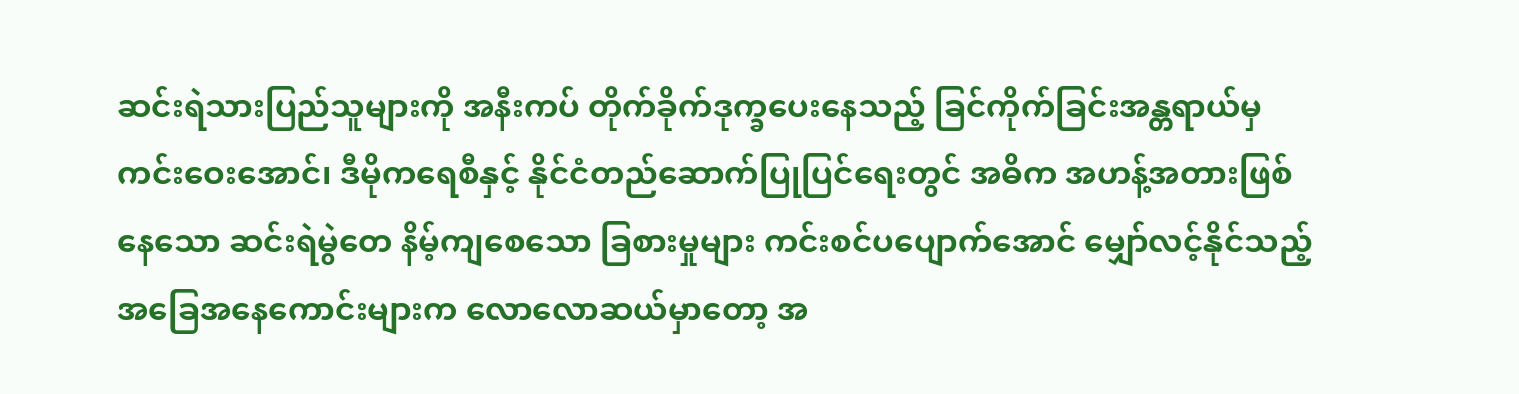ဆင်းရဲသားပြည်သူများကို အနီးကပ် တိုက်ခိုက်ဒုက္ခပေးနေသည့် ခြင်ကိုက်ခြင်းအန္တရာယ်မှ ကင်းဝေးအောင်၊ ဒီမိုကရေစီနှင့် နိုင်ငံတည်ဆောက်ပြုပြင်ရေးတွင် အဓိက အဟန့်အတားဖြစ်နေသော ဆင်းရဲမွဲတေ နိမ့်ကျစေသော ခြစားမှုများ ကင်းစင်ပပျောက်အောင် မျှော်လင့်နိုင်သည့် အခြေအနေကောင်းများက လောလောဆယ်မှာတော့ အ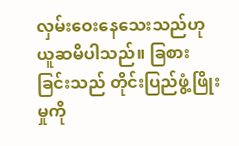လှမ်းဝေးနေသေးသည်ဟု ယူဆမိပါသည်။ ခြစားခြင်းသည် တိုင်းပြည်ဖွံ့ဖြိုးမှုကို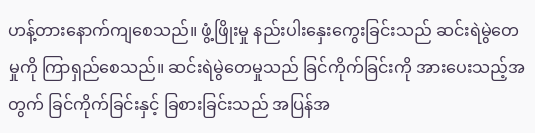ဟန့်တားနောက်ကျစေသည်။ ဖွံ့ဖြိုးမှု နည်းပါးနှေးကွေးခြင်းသည် ဆင်းရဲမွဲတေမှုကို ကြာရှည်စေသည်။ ဆင်းရဲမွဲတေမှုသည် ခြင်ကိုက်ခြင်းကို အားပေးသည့်အတွက် ခြင်ကိုက်ခြင်းနှင့် ခြစားခြင်းသည် အပြန်အ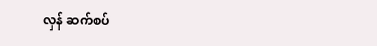လှန် ဆက်စပ်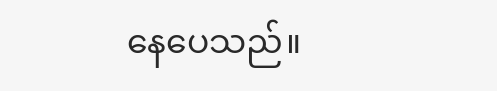နေပေသည်။